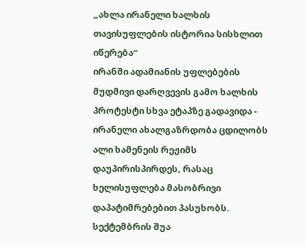„ახლა ირანელი ხალხის თავისუფლების ისტორია სისხლით იწერება“
ირანში ადამიანის უფლებების მუდმივი დარღვევის გამო ხალხის პროტესტი სხვა ეტაპზე გადავიდა - ირანელი ახალგაზრდობა ცდილობს ალი ხამენეის რეჟიმს დაუპირისპირდეს, რასაც ხელისუფლება მასობრივი დაპატიმრებებით პასუხობს.
სექტემბრის შუა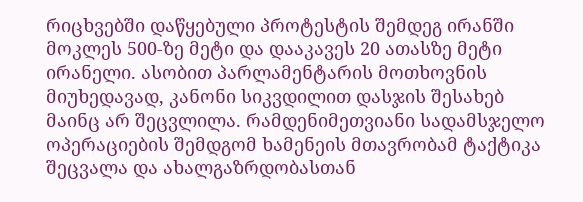რიცხვებში დაწყებული პროტესტის შემდეგ ირანში მოკლეს 500-ზე მეტი და დააკავეს 20 ათასზე მეტი ირანელი. ასობით პარლამენტარის მოთხოვნის მიუხედავად, კანონი სიკვდილით დასჯის შესახებ მაინც არ შეცვლილა. რამდენიმეთვიანი სადამსჯელო ოპერაციების შემდგომ ხამენეის მთავრობამ ტაქტიკა შეცვალა და ახალგაზრდობასთან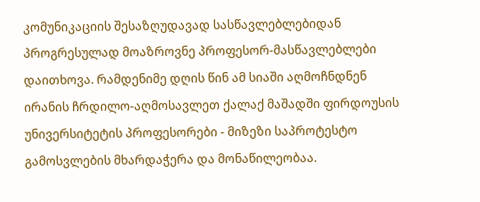კომუნიკაციის შესაზღუდავად სასწავლებლებიდან პროგრესულად მოაზროვნე პროფესორ-მასწავლებლები დაითხოვა. რამდენიმე დღის წინ ამ სიაში აღმოჩნდნენ ირანის ჩრდილო-აღმოსავლეთ ქალაქ მაშადში ფირდოუსის უნივერსიტეტის პროფესორები - მიზეზი საპროტესტო გამოსვლების მხარდაჭერა და მონაწილეობაა.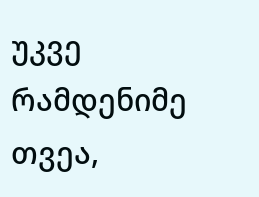უკვე რამდენიმე თვეა,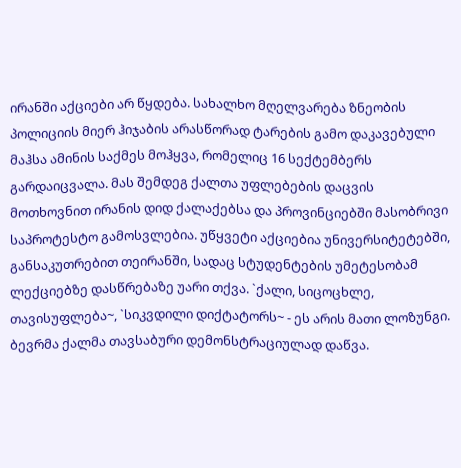ირანში აქციები არ წყდება. სახალხო მღელვარება ზნეობის პოლიციის მიერ ჰიჯაბის არასწორად ტარების გამო დაკავებული მაჰსა ამინის საქმეს მოჰყვა, რომელიც 16 სექტემბერს გარდაიცვალა. მას შემდეგ ქალთა უფლებების დაცვის მოთხოვნით ირანის დიდ ქალაქებსა და პროვინციებში მასობრივი საპროტესტო გამოსვლებია. უწყვეტი აქციებია უნივერსიტეტებში, განსაკუთრებით თეირანში, სადაც სტუდენტების უმეტესობამ ლექციებზე დასწრებაზე უარი თქვა. `ქალი, სიცოცხლე, თავისუფლება~, `სიკვდილი დიქტატორს~ - ეს არის მათი ლოზუნგი. ბევრმა ქალმა თავსაბური დემონსტრაციულად დაწვა.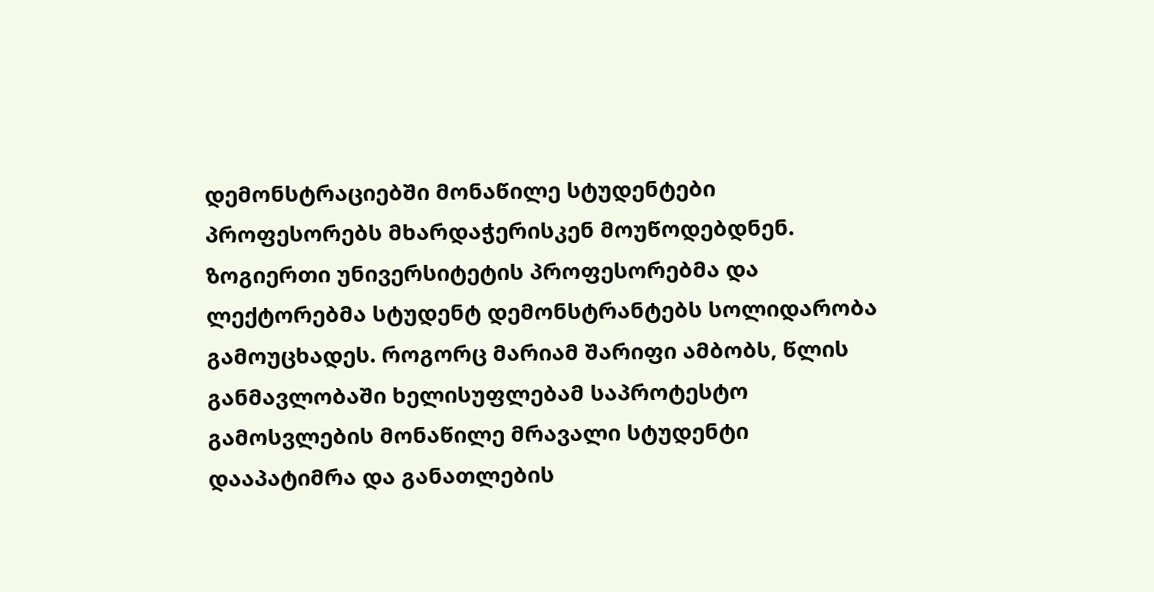დემონსტრაციებში მონაწილე სტუდენტები პროფესორებს მხარდაჭერისკენ მოუწოდებდნენ. ზოგიერთი უნივერსიტეტის პროფესორებმა და ლექტორებმა სტუდენტ დემონსტრანტებს სოლიდარობა გამოუცხადეს. როგორც მარიამ შარიფი ამბობს, წლის განმავლობაში ხელისუფლებამ საპროტესტო გამოსვლების მონაწილე მრავალი სტუდენტი დააპატიმრა და განათლების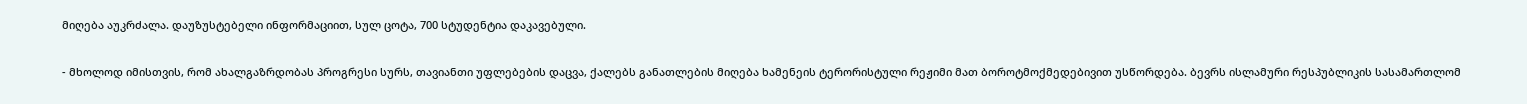მიღება აუკრძალა. დაუზუსტებელი ინფორმაციით, სულ ცოტა, 700 სტუდენტია დაკავებული.

- მხოლოდ იმისთვის, რომ ახალგაზრდობას პროგრესი სურს, თავიანთი უფლებების დაცვა, ქალებს განათლების მიღება ხამენეის ტერორისტული რეჟიმი მათ ბოროტმოქმედებივით უსწორდება. ბევრს ისლამური რესპუბლიკის სასამართლომ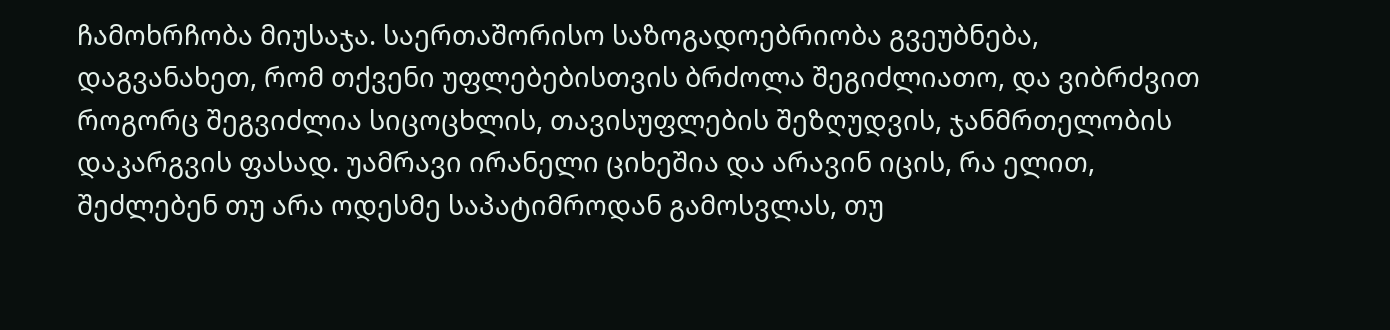ჩამოხრჩობა მიუსაჯა. საერთაშორისო საზოგადოებრიობა გვეუბნება, დაგვანახეთ, რომ თქვენი უფლებებისთვის ბრძოლა შეგიძლიათო, და ვიბრძვით როგორც შეგვიძლია სიცოცხლის, თავისუფლების შეზღუდვის, ჯანმრთელობის დაკარგვის ფასად. უამრავი ირანელი ციხეშია და არავინ იცის, რა ელით, შეძლებენ თუ არა ოდესმე საპატიმროდან გამოსვლას, თუ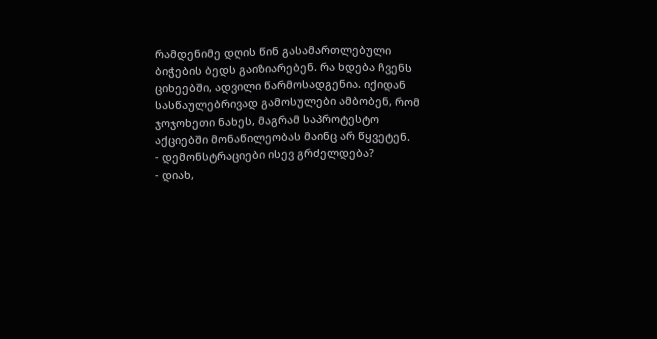რამდენიმე დღის წინ გასამართლებული ბიჭების ბედს გაიზიარებენ. რა ხდება ჩვენს ციხეებში, ადვილი წარმოსადგენია. იქიდან სასწაულებრივად გამოსულები ამბობენ, რომ ჯოჯოხეთი ნახეს, მაგრამ საპროტესტო აქციებში მონაწილეობას მაინც არ წყვეტენ.
- დემონსტრაციები ისევ გრძელდება?
- დიახ,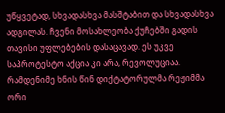უწყვეტად, სხვადასხვა მასშტაბით და სხვადასხვა ადგილას. ჩვენი მოსახლეობა ქუჩებში გადის თავისი უფლებების დასაცავად. ეს უკვე საპროტესტო აქცია კი არა, რევოლუციაა. რამდენიმე ხნის წინ დიქტატორულმა რეჟიმმა ორი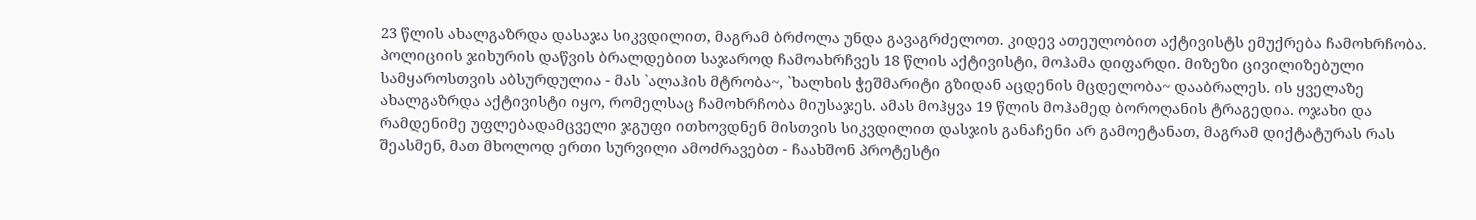23 წლის ახალგაზრდა დასაჯა სიკვდილით, მაგრამ ბრძოლა უნდა გავაგრძელოთ. კიდევ ათეულობით აქტივისტს ემუქრება ჩამოხრჩობა. პოლიციის ჯიხურის დაწვის ბრალდებით საჯაროდ ჩამოახრჩვეს 18 წლის აქტივისტი, მოჰამა დიფარდი. მიზეზი ცივილიზებული სამყაროსთვის აბსურდულია - მას `ალაჰის მტრობა~, `ხალხის ჭეშმარიტი გზიდან აცდენის მცდელობა~ დააბრალეს. ის ყველაზე ახალგაზრდა აქტივისტი იყო, რომელსაც ჩამოხრჩობა მიუსაჯეს. ამას მოჰყვა 19 წლის მოჰამედ ბოროღანის ტრაგედია. ოჯახი და რამდენიმე უფლებადამცველი ჯგუფი ითხოვდნენ მისთვის სიკვდილით დასჯის განაჩენი არ გამოეტანათ, მაგრამ დიქტატურას რას შეასმენ, მათ მხოლოდ ერთი სურვილი ამოძრავებთ - ჩაახშონ პროტესტი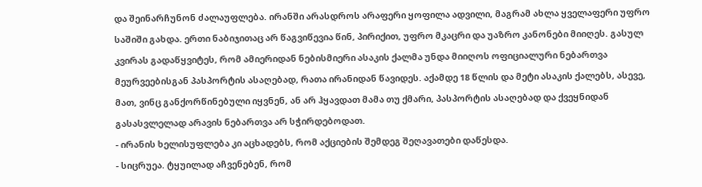და შეინარჩუნონ ძალაუფლება. ირანში არასდროს არაფერი ყოფილა ადვილი, მაგრამ ახლა ყველაფერი უფრო საშიში გახდა. ერთი ნაბიჯითაც არ წაგვიწევია წინ, პირიქით, უფრო მკაცრი და უაზრო კანონები მიიღეს. გასულ კვირას გადაწყვიტეს, რომ ამიერიდან ნებისმიერი ასაკის ქალმა უნდა მიიღოს ოფიციალური ნებართვა მეურვეებისგან პასპორტის ასაღებად, რათა ირანიდან წავიდეს. აქამდე 18 წლის და მეტი ასაკის ქალებს, ასევე, მათ, ვინც განქორწინებული იყვნენ, ან არ ჰყავდათ მამა თუ ქმარი, პასპორტის ასაღებად და ქვეყნიდან გასასვლელად არავის ნებართვა არ სჭირდებოდათ.
- ირანის ხელისუფლება კი აცხადებს, რომ აქციების შემდეგ შეღავათები დაწესდა.
- სიცრუეა. ტყუილად აჩვენებენ, რომ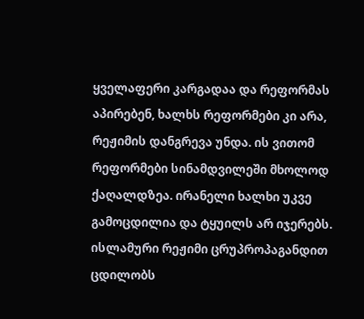ყველაფერი კარგადაა და რეფორმას აპირებენ, ხალხს რეფორმები კი არა, რეჟიმის დანგრევა უნდა. ის ვითომ რეფორმები სინამდვილეში მხოლოდ ქაღალდზეა. ირანელი ხალხი უკვე გამოცდილია და ტყუილს არ იჯერებს.
ისლამური რეჟიმი ცრუპროპაგანდით ცდილობს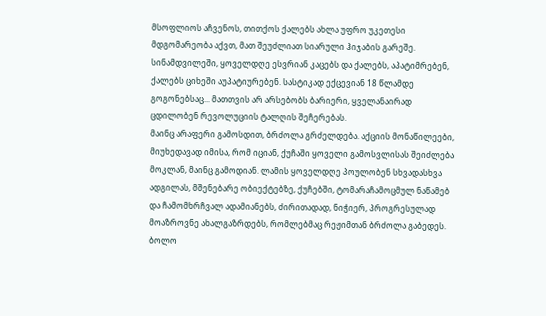მსოფლიოს აჩვენოს, თითქოს ქალებს ახლა უფრო უკეთესი მდგომარეობა აქვთ, მათ შეუძლიათ სიარული ჰიჯაბის გარეშე. სინამდვილეში, ყოველდღე ესვრიან კაცებს და ქალებს, აპატიმრებენ, ქალებს ციხეში აუპატიურებენ. სასტიკად ექცევიან 18 წლამდე გოგონებსაც... მათთვის არ არსებობს ბარიერი, ყველანაირად ცდილობენ რევოლუციის ტალღის შეჩერებას.
მაინც არაფერი გამოსდით, ბრძოლა გრძელდება. აქციის მონაწილეები, მიუხედავად იმისა, რომ იციან, ქუჩაში ყოველი გამოსვლისას შეიძლება მოკლან, მაინც გამოდიან. ლამის ყოველდღე პოულობენ სხვადასხვა ადგილას, მშენებარე ობიექტებზე, ქუჩებში, ტომარაჩამოცმულ ნაწამებ და ჩამომხრჩვალ ადამიანებს, ძირითადად, ნიჭიერ, პროგრესულად მოაზროვნე ახალგაზრდებს, რომლებმაც რეჟიმთან ბრძოლა გაბედეს.
ბოლო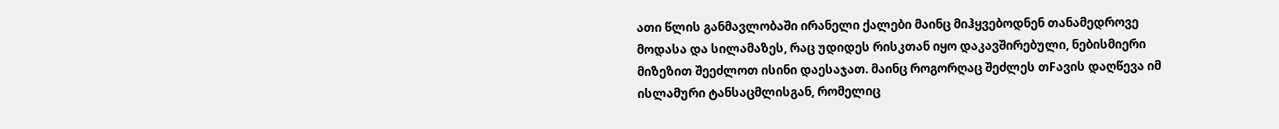ათი წლის განმავლობაში ირანელი ქალები მაინც მიჰყვებოდნენ თანამედროვე მოდასა და სილამაზეს, რაც უდიდეს რისკთან იყო დაკავშირებული, ნებისმიერი მიზეზით შეეძლოთ ისინი დაესაჯათ. მაინც როგორღაც შეძლეს თFავის დაღწევა იმ ისლამური ტანსაცმლისგან, რომელიც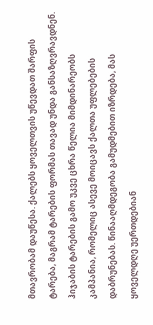მთავრობამ დაუწესა. ქალებს ყოველთვის უწევდათ შარფის ტარება, მაგრამ ტარების ფორმას თავად უნდა განსაზღვრავდნენ. ჰიჯაბის ტარების გამო უკვე ცხრა წელია მიმდინარეობს კამპანია, რომელიც ასევე მოიცავს ქალთა უფლებების დაბრუნებას. წინააღმდეგობა გამუდმებით იზრდება, მას ყოველდღე უერთდებიან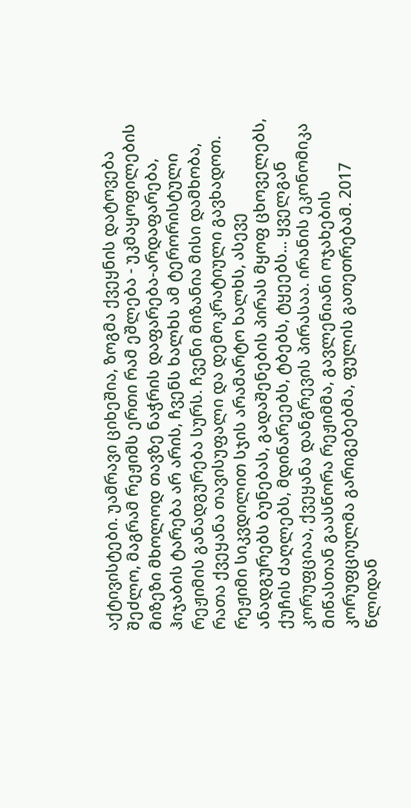აქტივისტები. უამრავი ციხეშია, ზოგმა ქვეყნის დატოვება შეძლო, მაგრამ რეჟიმს ერთი რამ ეშლება - უკმაყოფილების მიზეზი მხოლოდ თავზე ნაჭრის დაფარება-არდაფარება, ჰიჯაბის ტარება არ არის, ჩვენს ხალხს ამ ტერორისტული რეჟიმის განადგურება სურს. ჩვენი მიზანია მისი დამხობა, რათა ქვეყანა თავისუფალი და დემოკრატიული გავხადოთ. რეჟიმი სიკვდილით სჯის არამარტო ხალხს, ასევე ანადგურებს ბუნებას, გადაშენების პირას მყოფ ცხოველებს, ქუჩის ძაღლებს, მდინარეებს, ტბებს, ტყეებს... ყველგან კორუფციაა, ქვეყანა დანგრევის პირასაა. ირანის ეკონომიკა მიწასთან გაასწორა რეჟიმმა, გავლენიანი ოჯახების კორუფციულმა გარიგებებმა, ფულის გათეთრებამ. 2017 წლიდან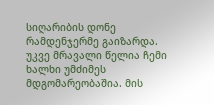სიღარიბის დონე რამდენჯერმე გაიზარდა.
უკვე მრავალი წელია ჩემი ხალხი უმძიმეს მდგომარეობაშია. მის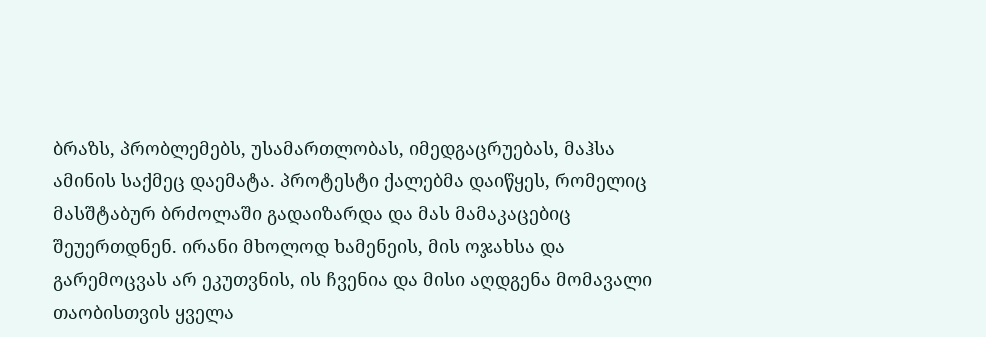ბრაზს, პრობლემებს, უსამართლობას, იმედგაცრუებას, მაჰსა ამინის საქმეც დაემატა. პროტესტი ქალებმა დაიწყეს, რომელიც მასშტაბურ ბრძოლაში გადაიზარდა და მას მამაკაცებიც შეუერთდნენ. ირანი მხოლოდ ხამენეის, მის ოჯახსა და გარემოცვას არ ეკუთვნის, ის ჩვენია და მისი აღდგენა მომავალი თაობისთვის ყველა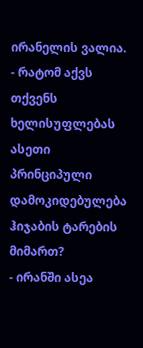ირანელის ვალია.
- რატომ აქვს თქვენს ხელისუფლებას ასეთი პრინციპული დამოკიდებულება ჰიჯაბის ტარების მიმართ?
- ირანში ასეა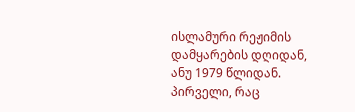ისლამური რეჟიმის დამყარების დღიდან, ანუ 1979 წლიდან. პირველი, რაც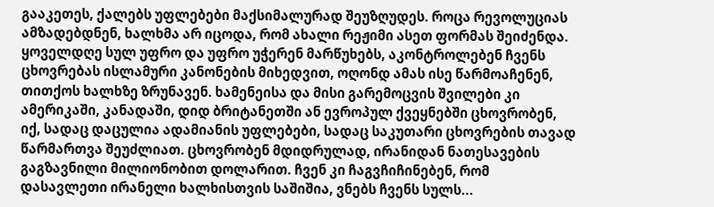გააკეთეს, ქალებს უფლებები მაქსიმალურად შეუზღუდეს. როცა რევოლუციას ამზადებდნენ, ხალხმა არ იცოდა, რომ ახალი რეჟიმი ასეთ ფორმას შეიძენდა. ყოველდღე სულ უფრო და უფრო უჭერენ მარწუხებს, აკონტროლებენ ჩვენს ცხოვრებას ისლამური კანონების მიხედვით, ოღონდ ამას ისე წარმოაჩენენ, თითქოს ხალხზე ზრუნავენ. ხამენეისა და მისი გარემოცვის შვილები კი ამერიკაში, კანადაში, დიდ ბრიტანეთში ან ევროპულ ქვეყნებში ცხოვრობენ, იქ, სადაც დაცულია ადამიანის უფლებები, სადაც საკუთარი ცხოვრების თავად წარმართვა შეუძლიათ. ცხოვრობენ მდიდრულად, ირანიდან ნათესავების გაგზავნილი მილიონობით დოლარით. ჩვენ კი ჩაგვჩიჩინებენ, რომ დასავლეთი ირანელი ხალხისთვის საშიშია, ვნებს ჩვენს სულს...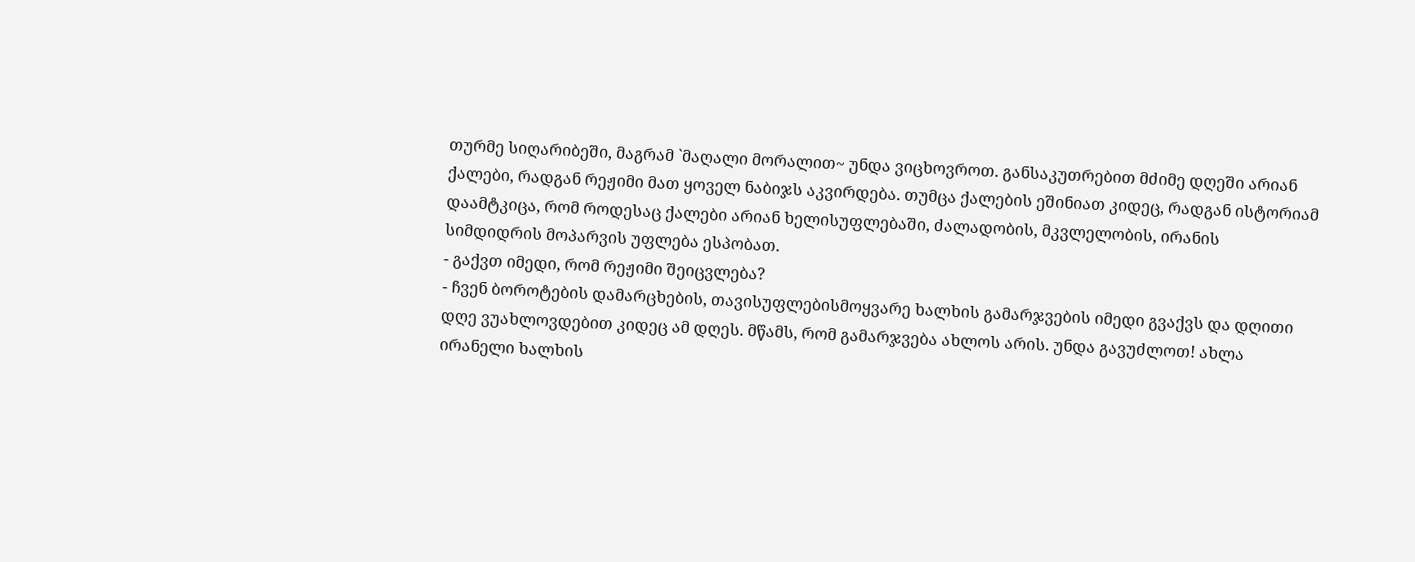თურმე სიღარიბეში, მაგრამ `მაღალი მორალით~ უნდა ვიცხოვროთ. განსაკუთრებით მძიმე დღეში არიან ქალები, რადგან რეჟიმი მათ ყოველ ნაბიჯს აკვირდება. თუმცა ქალების ეშინიათ კიდეც, რადგან ისტორიამ დაამტკიცა, რომ როდესაც ქალები არიან ხელისუფლებაში, ძალადობის, მკვლელობის, ირანის სიმდიდრის მოპარვის უფლება ესპობათ.
- გაქვთ იმედი, რომ რეჟიმი შეიცვლება?
- ჩვენ ბოროტების დამარცხების, თავისუფლებისმოყვარე ხალხის გამარჯვების იმედი გვაქვს და დღითი დღე ვუახლოვდებით კიდეც ამ დღეს. მწამს, რომ გამარჯვება ახლოს არის. უნდა გავუძლოთ! ახლა ირანელი ხალხის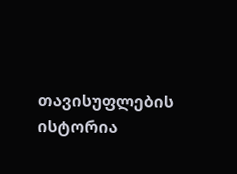თავისუფლების ისტორია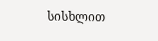სისხლით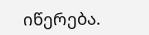იწერება.